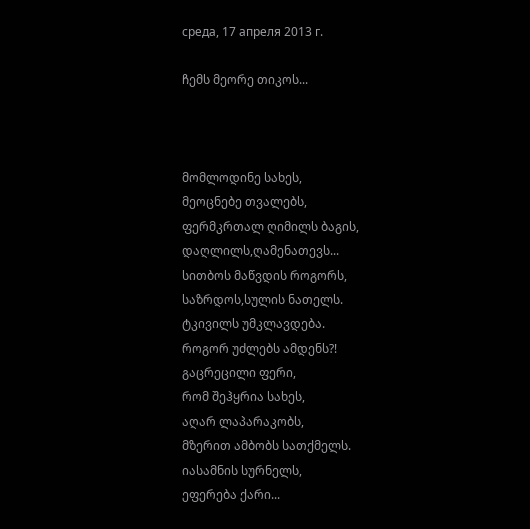среда, 17 апреля 2013 г.

ჩემს მეორე თიკოს...



მომლოდინე სახეს,
მეოცნებე თვალებს,
ფერმკრთალ ღიმილს ბაგის,
დაღლილს,ღამენათევს...
სითბოს მაწვდის როგორს,
საზრდოს,სულის ნათელს.
ტკივილს უმკლავდება.
როგორ უძლებს ამდენს?!
გაცრეცილი ფერი,
რომ შეჰყრია სახეს,
აღარ ლაპარაკობს,
მზერით ამბობს სათქმელს.
იასამნის სურნელს,
ეფერება ქარი...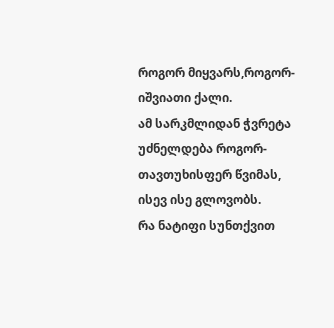როგორ მიყვარს,როგორ-
იშვიათი ქალი.
ამ სარკმლიდან ჭვრეტა
უძნელდება როგორ-
თავთუხისფერ წვიმას,
ისევ ისე გლოვობს.
რა ნატიფი სუნთქვით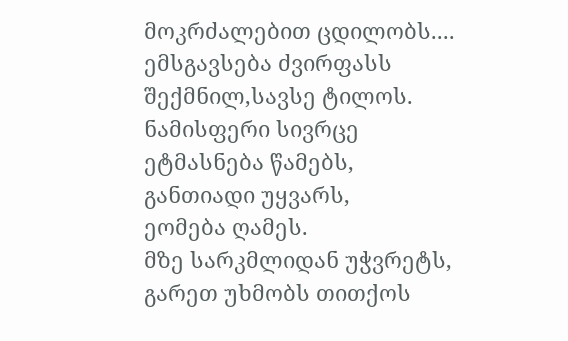მოკრძალებით ცდილობს....
ემსგავსება ძვირფასს
შექმნილ,სავსე ტილოს.
ნამისფერი სივრცე
ეტმასნება წამებს,
განთიადი უყვარს,
ეომება ღამეს.
მზე სარკმლიდან უჭვრეტს,
გარეთ უხმობს თითქოს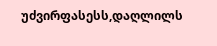უძვირფასესს,დაღლილს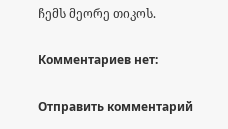ჩემს მეორე თიკოს.

Комментариев нет:

Отправить комментарий